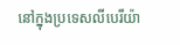នៅក្នុងប្រទេសលីបេរីយ៉ា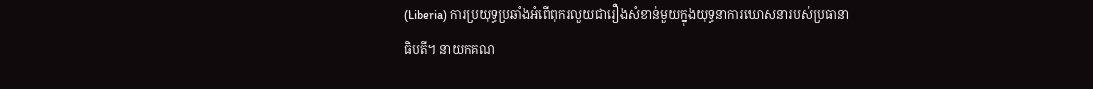(Liberia) ការប្រយុទ្ធប្រឆាំងអំពើពុករលួយជារឿងសំខាន់មួយក្នុងយុទ្ធនាការឃោសនារបស់ប្រធានាធិបតី។ នាយកគណ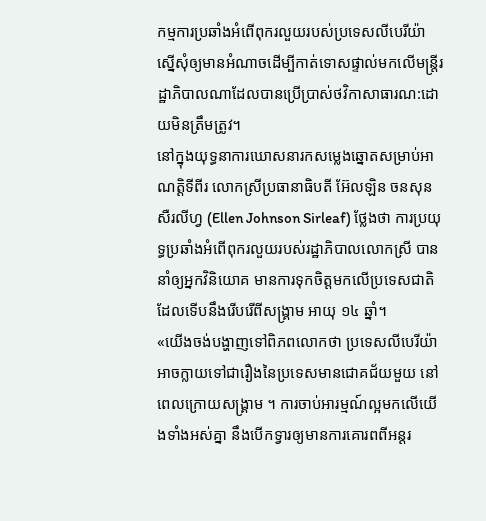កម្មការប្រឆាំងអំពើពុករលួយរបស់ប្រទេសលីបេរីយ៉ា ស្នើសុំឲ្យមានអំណាចដើម្បីកាត់ទោសផ្ទាល់មកលើមន្ដ្រីរដ្ឋាភិបាលណាដែលបានប្រើប្រាស់ថវិកាសាធារណ:ដោយមិនត្រឹមត្រូវ។
នៅក្នុងយុទ្ធនាការឃោសនារកសម្លេងឆ្នោតសម្រាប់អាណត្ដិទីពីរ លោកស្រីប្រធានាធិបតី អ៊ែលឡិន ចនសុន សឺរលីហ្វ (Ellen Johnson Sirleaf) ថ្លែងថា ការប្រយុទ្ធប្រឆាំងអំពើពុករលួយរបស់រដ្ឋាភិបាលលោកស្រី បាននាំឲ្យអ្នកវិនិយោគ មានការទុកចិត្ដមកលើប្រទេសជាតិ ដែលទើបនឹងរើបរើពីសង្រ្គាម អាយុ ១៤ ឆ្នាំ។
«យើងចង់បង្ហាញទៅពិភពលោកថា ប្រទេសលីបេរីយ៉ា អាចក្លាយទៅជារឿងនៃប្រទេសមានជោគជ័យមួយ នៅពេលក្រោយសង្រ្គាម ។ ការចាប់អារម្មណ៍ល្អមកលើយើងទាំងអស់គ្នា នឹងបើកទ្វារឲ្យមានការគោរពពីអន្ដរ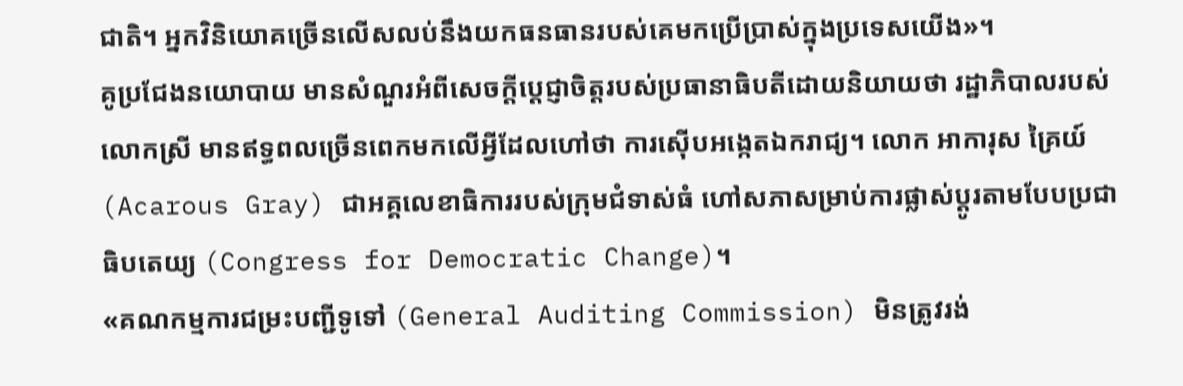ជាតិ។ អ្នកវិនិយោគច្រើនលើសលប់នឹងយកធនធានរបស់គេមកប្រើប្រាស់ក្នុងប្រទេសយើង»។
គូប្រជែងនយោបាយ មានសំណួរអំពីសេចក្ដីប្ដេជ្ញាចិត្ដរបស់ប្រធានាធិបតីដោយនិយាយថា រដ្ឋាភិបាលរបស់លោកស្រី មានឥទ្ធពលច្រើនពេកមកលើអ្វីដែលហៅថា ការស៊ើបអង្កេតឯករាជ្យ។ លោក អាការុស គ្រៃយ៍ (Acarous Gray) ជាអគ្គលេខាធិការរបស់ក្រុមជំទាស់ធំ ហៅសភាសម្រាប់ការផ្លាស់ប្ដូរតាមបែបប្រជាធិបតេយ្យ (Congress for Democratic Change)។
«គណកម្មការជម្រះបញ្ជីទូទៅ (General Auditing Commission) មិនត្រូវរង់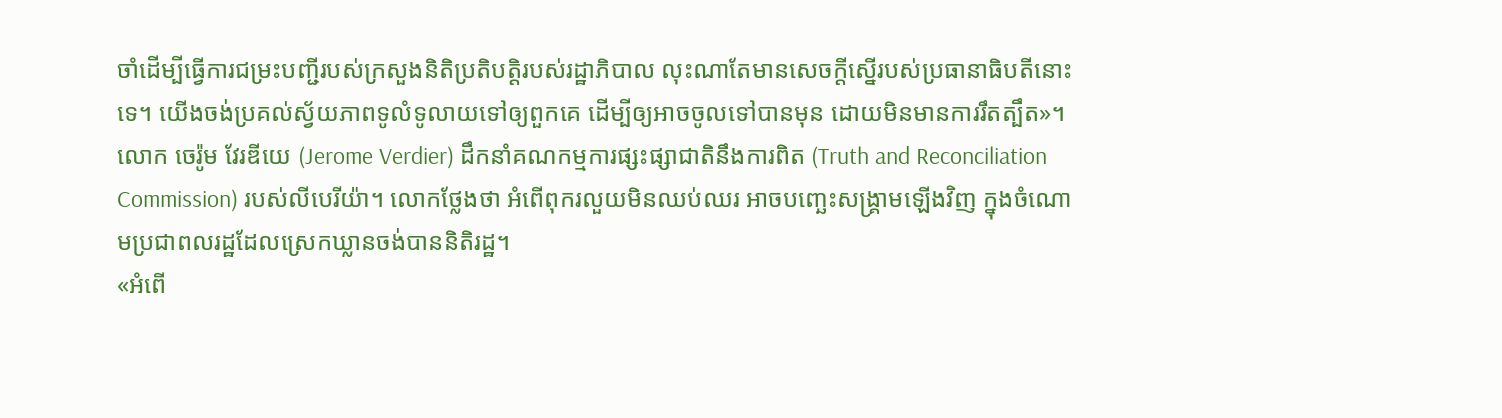ចាំដើម្បីធ្វើការជម្រះបញ្ជីរបស់ក្រសួងនិតិប្រតិបត្ដិរបស់រដ្ឋាភិបាល លុះណាតែមានសេចក្ដីស្នើរបស់ប្រធានាធិបតីនោះទេ។ យើងចង់ប្រគល់ស្វ័យភាពទូលំទូលាយទៅឲ្យពួកគេ ដើម្បីឲ្យអាចចូលទៅបានមុន ដោយមិនមានការរឹតត្បឹត»។
លោក ចេរ៉ូម វែរឌីយេ (Jerome Verdier) ដឹកនាំគណកម្មការផ្សះផ្សាជាតិនឹងការពិត (Truth and Reconciliation Commission) របស់លីបេរីយ៉ា។ លោកថ្លែងថា អំពើពុករលួយមិនឈប់ឈរ អាចបញ្ឆេះសង្គ្រាមឡើងវិញ ក្នុងចំណោមប្រជាពលរដ្ឋដែលស្រេកឃ្លានចង់បាននិតិរដ្ឋ។
«អំពើ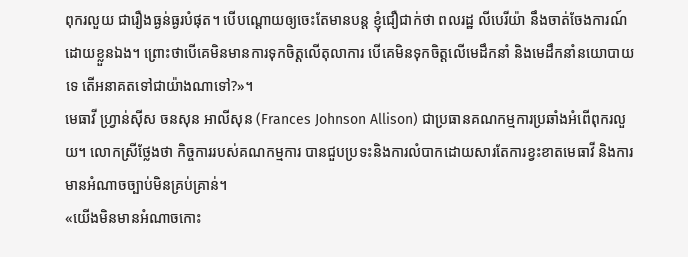ពុករលួយ ជារឿងធ្ងន់ធ្ងរបំផុត។ បើបណ្ដោយឲ្យចេះតែមានបន្ដ ខ្ញុំជឿជាក់ថា ពលរដ្ឋ លីបេរីយ៉ា នឹងចាត់ចែងការណ៍ដោយខ្លួនឯង។ ព្រោះថាបើគេមិនមានការទុកចិត្ដលើតុលាការ បើគេមិនទុកចិត្ដលើមេដឹកនាំ និងមេដឹកនាំនយោបាយទេ តើអនាគតទៅជាយ៉ាងណាទៅ?»។
មេធាវី ហ្វ្រាន់ស៊ីស ចនសុន អាលីសុន (Frances Johnson Allison) ជាប្រធានគណកម្មការប្រឆាំងអំពើពុករលួយ។ លោកស្រីថ្លែងថា កិច្ចការរបស់គណកម្មការ បានជួបប្រទះនិងការលំបាកដោយសារតែការខ្វះខាតមេធាវី និងការមានអំណាចច្បាប់មិនគ្រប់គ្រាន់។
«យើងមិនមានអំណាចកោះ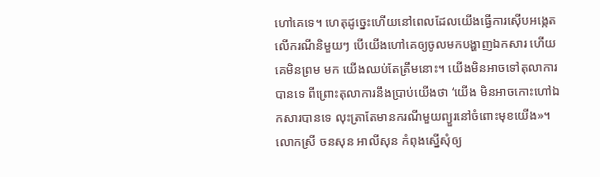ហៅគេទេ។ ហេតុដូច្នេះហើយនៅពេលដែលយើងធ្វើការស៊ើបអង្កេតលើករណីនិមួយៗ បើយើងហៅគេឲ្យចូលមកបង្ហាញឯកសារ ហើយគេមិនព្រម មក យើងឈប់តែត្រឹមនោះ។ យើងមិនអាចទៅតុលាការបានទេ ពីព្រោះតុលាការនឹងប្រាប់យើងថា ‘យើង មិនអាចកោះហៅឯកសារបានទេ លុះត្រាតែមានករណីមួយព្យួរនៅចំពោះមុខយើង»។
លោកស្រី ចនសុន អាលីសុន កំពុងស្នើសុំឲ្យ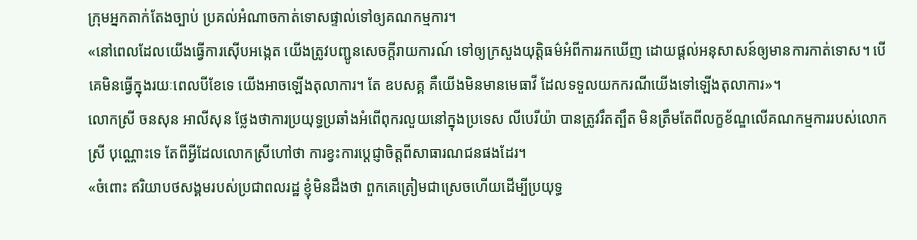ក្រុមអ្នកតាក់តែងច្បាប់ ប្រគល់អំណាចកាត់ទោសផ្ទាល់ទៅឲ្យគណកម្មការ។
«នៅពេលដែលយើងធ្វើការស៊ើបអង្កេត យើងត្រូវបញ្ជូនសេចក្ដីរាយការណ៍ ទៅឲ្យក្រសួងយុត្ដិធម៌អំពីការរកឃើញ ដោយផ្ដល់អនុសាសន៍ឲ្យមានការកាត់ទោស។ បើគេមិនធ្វើក្នុងរយៈពេលបីខែទេ យើងអាចឡើងតុលាការ។ តែ ឧបសគ្គ គឺយើងមិនមានមេធាវី ដែលទទួលយកករណីយើងទៅឡើងតុលាការ»។
លោកស្រី ចនសុន អាលីសុន ថ្លែងថាការប្រយុទ្ធប្រឆាំងអំពើពុករលួយនៅក្នុងប្រទេស លីបេរីយ៉ា បានត្រូវរឹតត្បឹត មិនត្រឹមតែពីលក្ខខ័ណ្ឌលើគណកម្មការរបស់លោកស្រី បុណ្ណោះទេ តែពីអ្វីដែលលោកស្រីហៅថា ការខ្វះការប្តេជ្ញាចិត្ដពីសាធារណជនផងដែរ។
«ចំពោះ ឥរិយាបថសង្គមរបស់ប្រជាពលរដ្ឋ ខ្ញុំមិនដឹងថា ពួកគេត្រៀមជាស្រេចហើយដើម្បីប្រយុទ្ធ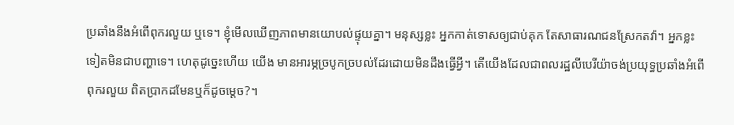ប្រឆាំងនឹងអំពើពុករលួយ ឬទេ។ ខ្ញុំមើលឃើញភាពមានយោបល់ផ្ទុយគ្នា។ មនុស្សខ្លះ អ្នកកាត់ទោសឲ្យជាប់គុក តែសាធារណជនស្រែកតវ៉ា។ អ្នកខ្លះទៀតមិនជាបញ្ហាទេ។ ហេតុដូច្នេះហើយ យើង មានអារម្ភច្របូកច្របល់ដែរដោយមិនដឹងធ្វើអ្វី។ តើយើងដែលជាពលរដ្ឋលីបេរីយ៉ាចង់ប្រយុទ្ធប្រឆាំងអំពើពុករលួយ ពិតប្រាកដមែនឬក៏ដូចម្ដេច?។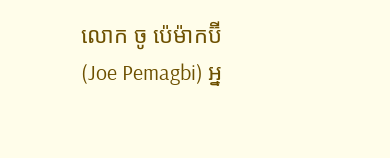លោក ចូ ប៉េម៉ាកប៊ី (Joe Pemagbi) អ្ន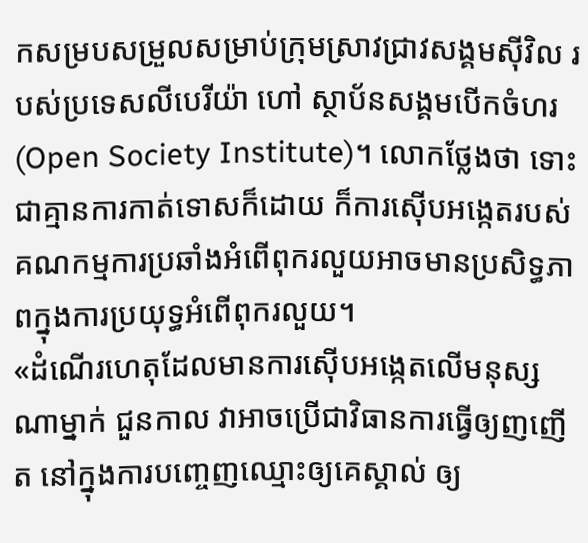កសម្របសម្រួលសម្រាប់ក្រុមស្រាវជ្រាវសង្គមស៊ីវិល របស់ប្រទេសលីបេរីយ៉ា ហៅ ស្ថាប័នសង្គមបើកចំហរ (Open Society Institute)។ លោកថ្លែងថា ទោះជាគ្មានការកាត់ទោសក៏ដោយ ក៏ការស៊ើបអង្កេតរបស់គណកម្មការប្រឆាំងអំពើពុករលួយអាចមានប្រសិទ្ធភាពក្នុងការប្រយុទ្ធអំពើពុករលួយ។
«ដំណើរហេតុដែលមានការស៊ើបអង្កេតលើមនុស្សណាម្នាក់ ជួនកាល វាអាចប្រើជាវិធានការធ្វើឲ្យញញើត នៅក្នុងការបញ្ចេញឈ្មោះឲ្យគេស្គាល់ ឲ្យ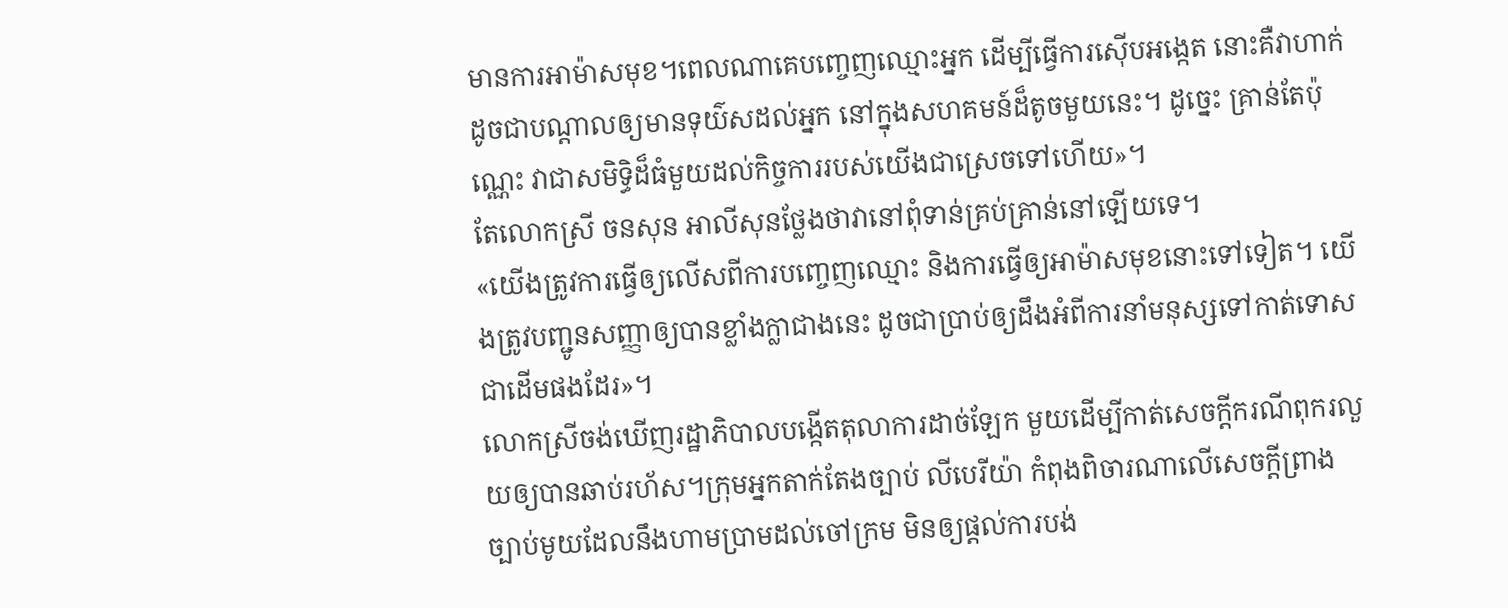មានការអាម៉ាសមុខ។ពេលណាគេបញ្ចេញឈ្មោះអ្នក ដើម្បីធ្វើការស៊ើបអង្កេត នោះគឺវាហាក់ដូចជាបណ្ដាលឲ្យមានទុយ៌សដល់អ្នក នៅក្នុងសហគមន៍ដ៏តូចមួយនេះ។ ដូច្នេះ គ្រាន់តែប៉ុណ្ណេះ វាជាសមិទ្ធិដ៏ធំមួយដល់កិច្ចការរបស់យើងជាស្រេចទៅហើយ»។
តែលោកស្រី ចនសុន អាលីសុនថ្លែងថាវានៅពុំទាន់គ្រប់គ្រាន់នៅឡើយទេ។
«យើងត្រូវការធ្វើឲ្យលើសពីការបញ្ចេញឈ្មោះ និងការធ្វើឲ្យអាម៉ាសមុខនោះទៅទៀត។ យើងត្រូវបញ្ជូនសញ្ញាឲ្យបានខ្លាំងក្លាជាងនេះ ដូចជាប្រាប់ឲ្យដឹងអំពីការនាំមនុស្សទៅកាត់ទោសជាដើមផងដែរ»។
លោកស្រីចង់ឃើញរដ្ឋាភិបាលបង្កើតតុលាការដាច់ឡែក មួយដើម្បីកាត់សេចក្តីករណីពុករលួយឲ្យបានឆាប់រហ័ស។ក្រុមអ្នកតាក់តែងច្បាប់ លីបេរីយ៉ា កំពុងពិចារណាលើសេចក្ដីព្រាងច្បាប់មូយដែលនឹងហាមប្រាមដល់ចៅក្រម មិនឲ្យផ្ដល់ការបង់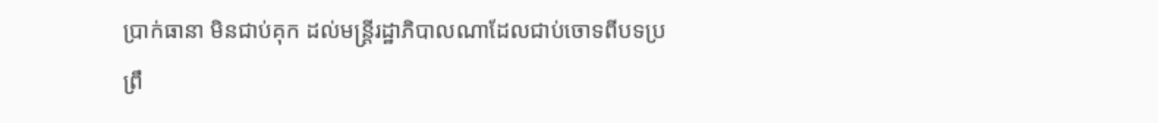ប្រាក់ធានា មិនជាប់គុក ដល់មន្ដ្រីរដ្ឋាភិបាលណាដែលជាប់ចោទពីបទប្រព្រឹ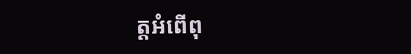ត្ដអំពើពុ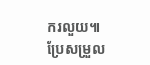ករលួយ៕
ប្រែសម្រួល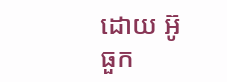ដោយ អ៊ូ ធួក